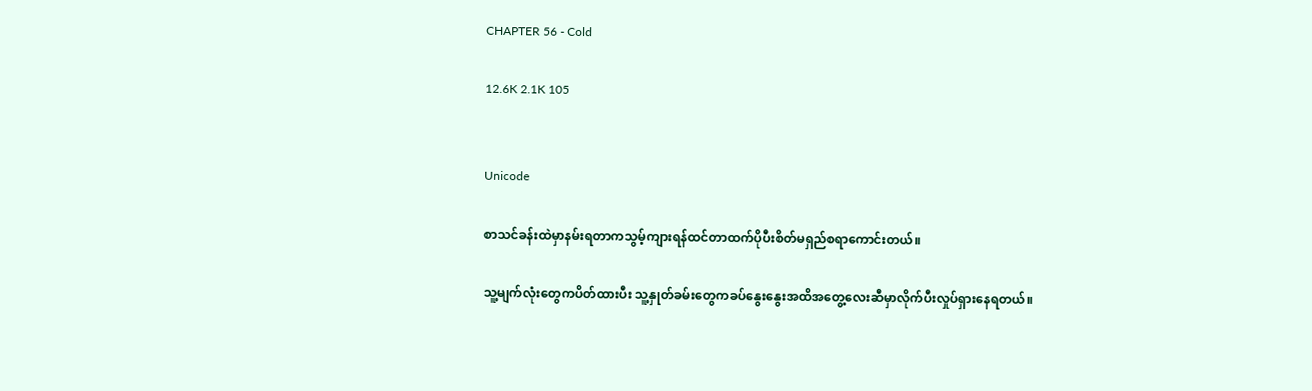CHAPTER 56 - Cold

12.6K 2.1K 105


Unicode

စာသင်ခန်းထဲမှာနမ်းရတာကသွမ့်ကျားရန်ထင်တာထက်ပိုပီးစိတ်မရှည်စရာကောင်းတယ်။

သူ့မျက်လုံးတွေကပိတ်ထားပီး သူ့နှုတ်ခမ်းတွေကခပ်နွေးနွေးအထိအတွေ့လေးဆီမှာလိုက်ပီးလှုပ်ရှားနေရတယ်။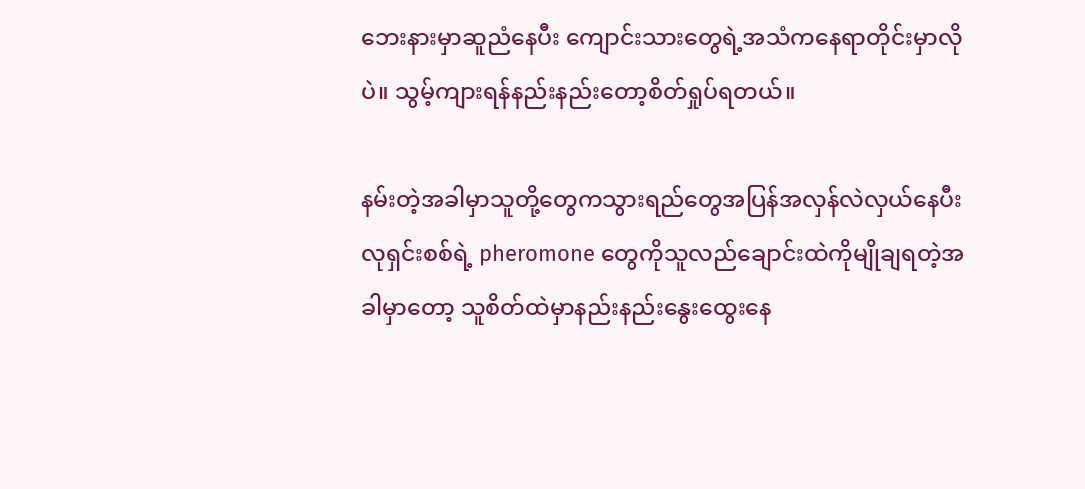ဘေးနားမှာဆူညံနေပီး ကျောင်းသားတွေရဲ့အသံကနေရာတိုင်းမှာလိုပဲ။ သွမ့်ကျားရန်နည်းနည်းတော့စိတ်ရှုပ်ရတယ်။

နမ်းတဲ့အခါမှာသူတို့တွေကသွားရည်တွေအပြန်အလှန်လဲလှယ်နေပီး လုရှင်းစစ်ရဲ့ pheromone တွေကိုသူလည်ချောင်းထဲကိုမျိုချရတဲ့အခါမှာတော့ သူစိတ်ထဲမှာနည်းနည်းနွေးထွေးနေ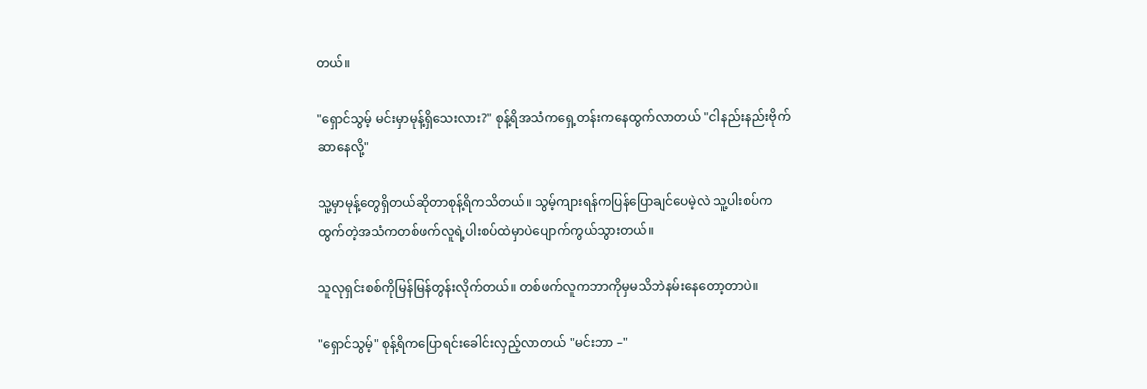တယ်။

"ရှောင်သွမ့် မင်းမှာမုန့်ရှိသေးလား?" စုန့်ရိအသံကရှေ့တန်းကနေထွက်လာတယ် "ငါနည်းနည်းဗိုက်ဆာနေလို့"

သူ့မှာမုန့်တွေရှိတယ်ဆိုတာစုန့်ရိကသိတယ်။ သွမ့်ကျားရန်ကပြန်ပြောချင်ပေမဲ့လဲ သူ့ပါးစပ်ကထွက်တဲ့အသံကတစ်ဖက်လူရဲ့ပါးစပ်ထဲမှာပဲပျောက်ကွယ်သွားတယ်။

သူလုရှင်းစစ်ကိုမြန်မြန်တွန်းလိုက်တယ်။ တစ်ဖက်လူကဘာကိုမှမသိဘဲနမ်းနေတော့တာပဲ။

"ရှောင်သွမ့်" စုန့်ရိကပြောရင်းခေါင်းလှည့်လာတယ် "မင်းဘာ –"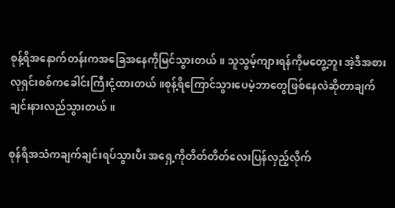စုန့်ရိအနောက်တန်းကအခြေအနေကိုမြင်သွားတယ်။ သူသွမ့်ကျားရန်ကိုမတွေ့ဘူး အဲ့ဒီအစားလုရှင်းစစ်ကခေါင်းကြီးငုံ့ထားတယ်။စုန့်ရိကြောင်သွားပေမဲ့ဘာတွေဖြစ်နေလဲဆိုတာချက်ချင်းနားလည်သွားတယ်။

စုန်ရိအသံကချက်ချင်းရပ်သွားပီး အရှေ့ကိုတိတ်တိတ်လေးပြန်လှည့်လိုက်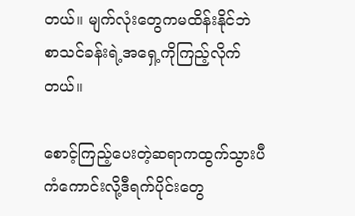တယ်။ မျက်လုံးတွေကမထိန်းနိုင်ဘဲ စာသင်ခန်းရဲ့အရှေ့ကိုကြည့်လိုက်တယ်။

စောင့်ကြည့်ပေးတဲ့ဆရာကထွက်သွားပီ ကံကောင်းလို့ဒီရက်ပိုင်းတွေ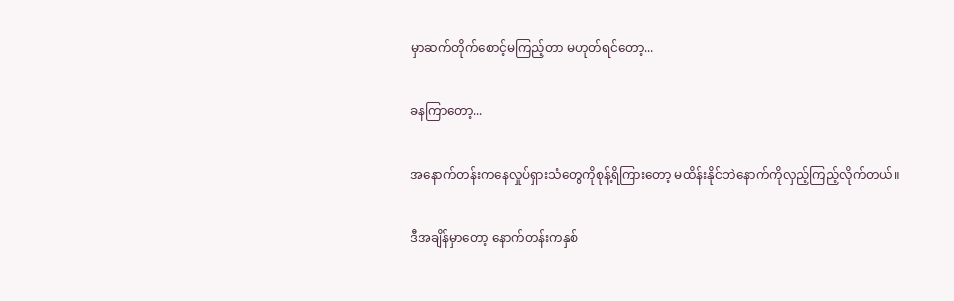မှာဆက်တိုက်စောင့်မကြည့်တာ မဟုတ်ရင်တော့...

ခနကြာတော့...

အနောက်တန်းကနေလှုပ်ရှားသံတွေကိုစုန့်ရိကြားတော့ မထိန်းနိုင်ဘဲနောက်ကိုလှည့်ကြည့်လိုက်တယ်။

ဒီအချိန်မှာတော့ နောက်တန်းကနှစ်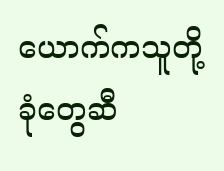ယောက်ကသူတို့ခုံတွေဆီ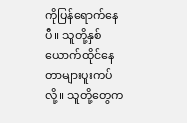ကိုပြန်ရောက်နေပီ။ သူတို့နှစ်ယောက်ထိုင်နေတာများပူးကပ်လို့။ သူတို့တွေက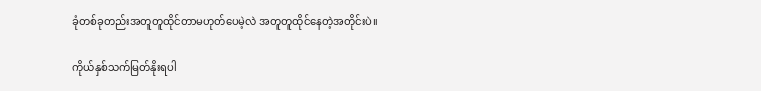ခုံတစ်ခုတည်းအတူတူထိုင်တာမဟုတ်ပေမဲ့လဲ အတူတူထိုင်နေတဲ့အတိုင်းပဲ။

ကိုယ်နှစ်သက်မြတ်နိုးရပါ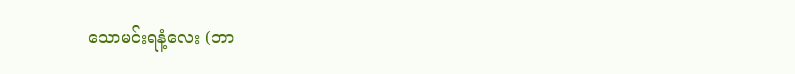သောမင်းရနံ့လေး (ဘာ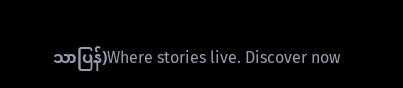သာပြန်)Where stories live. Discover now